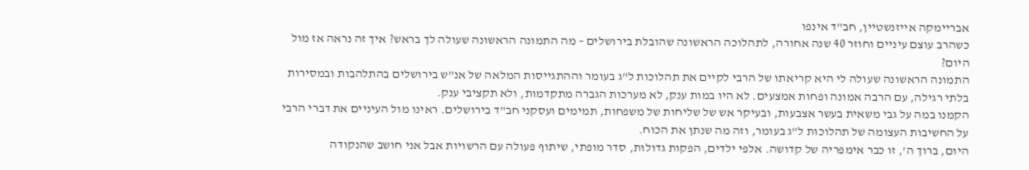אבריימקה אייזנשטיין, חב"ד אינפו
כשהרב עוצם עיניים וחוזר 40 שנה אחורה, לתהלוכה הראשונה שהובלת בירושלים – מה התמונה הראשונה שעולה לך בראש? איך זה נראה אז מול היום?
התמונה הראשונה שעולה לי היא קריאתו של הרבי לקיים את תהלוכות ל"ג בעומר וההתגייסות המלאה של אנ"ש בירושלים בהתלהבות ובמסירות בלתי רגילה, עם הרבה אמונה ופחות אמצעים. לא היו במות ענק, לא מערכות הגברה מתקדמות, ולא תקציבי ענק.
הקמנו במה על גבי משאית בעשר אצבעות, ובעיקר אש של שליחות של משפחות, תמימים ועסקני חב"ד בירושלים. ראינו מול העיניים את דברי הרבי על החשיבות העצומה של תהלוכות ל"ג בעומר, וזה מה שנתן את הכוח.
היום, ברוך ה', זו כבר אימפריה של קדושה. אלפי ילדים, הפקות גדולות, סדר מופתי, שיתוף פעולה עם הרשויות אבל אני חושב שהנקודה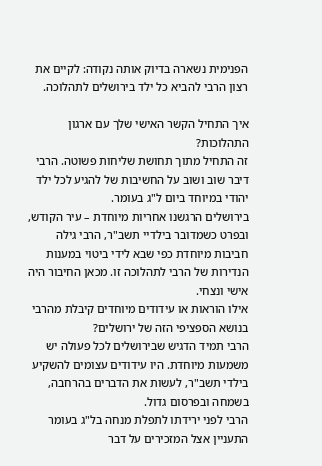הפנימית נשארה בדיוק אותה נקודה: לקיים את רצון הרבי להביא כל ילד בירושלים לתהלוכה.

איך התחיל הקשר האישי שלך עם ארגון התהלוכות?
זה התחיל מתוך תחושת שליחות פשוטה. הרבי דיבר שוב ושוב על החשיבות של להגיע לכל ילד יהודי במיוחד ביום ל"ג בעומר.
בירושלים הרגשנו אחריות מיוחדת – עיר הקודש, ובפרט כשמדובר בילדיי תשב"ר, הרבי גילה חביבות מיוחדת כפי שבא לידי ביטוי במענות הנדירות של הרבי לתהלוכה זו. מכאן החיבור היה אישי ונצחי.
אילו הוראות או עידודים מיוחדים קיבלת מהרבי בנושא הספציפי הזה של ירושלים?
הרבי תמיד הדגיש שבירושלים לכל פעולה יש משמעות מיוחדת. היו עידודים עצומים להשקיע בילדי תשב"ר, לעשות את הדברים בהרחבה, בשמחה ובפרסום גדול.
הרבי לפני ירידתו לתפלת מנחה בל"ג בעומר התעניין אצל המזכירים על דבר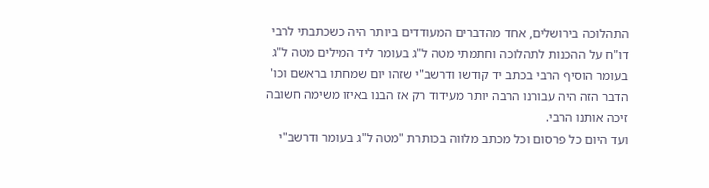התהלוכה בירושלים, אחד מהדברים המעודדים ביותר היה כשכתבתי לרבי דו"ח על ההכנות לתהלוכה וחתמתי מטה ל"ג בעומר ליד המילים מטה ל"ג בעומר הוסיף הרבי בכתב יד קודשו ודרשב"י שזהו יום שמחתו בראשם וכו' הדבר הזה היה עבורנו הרבה יותר מעידוד רק אז הבנו באיזו משימה חשובה זיכה אותנו הרבי.
ועד היום כל פרסום וכל מכתב מלווה בכותרת "מטה ל"ג בעומר ודרשב"י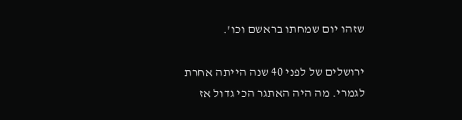שזהו יום שמחתו בראשם וכו'.

ירושלים של לפני 40 שנה הייתה אחרת לגמרי. מה היה האתגר הכי גדול אז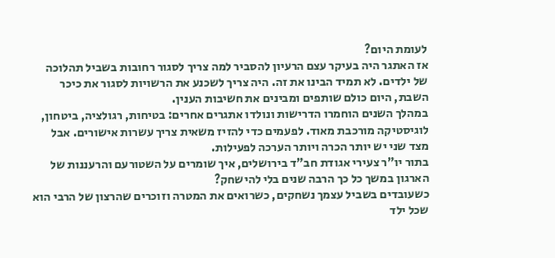לעומת היום?
אז האתגר היה בעיקר עצם הרעיון להסביר למה צריך לסגור רחובות בשביל תהלוכה של ילדים. לא תמיד הבינו את זה. היה צריך לשכנע את הרשויות לסגור את כיכר השבת, היום כולם שותפים ומבינים את חשיבות הענין.
במהלך השנים הוחמרו הדרישות ונולדו אתגרים אחרים: בטיחות, רגולציה, ביטחון, לוגיסטיקה מורכבת מאוד. לפעמים כדי להזיז משאית צריך עשרות אישורים. אבל מצד שני יש יותר הכרה ויותר הערכה לפעילות.
בתור יו"ר צעירי אגודת חב"ד בירושלים, איך שומרים על השטורעם והרעננות של הארגון במשך כל כך הרבה שנים בלי להישחק?
כשעובדים בשביל עצמך נשחקים, כשרואים את המטרה וזוכרים שהרצון של הרבי הוא שכל ילד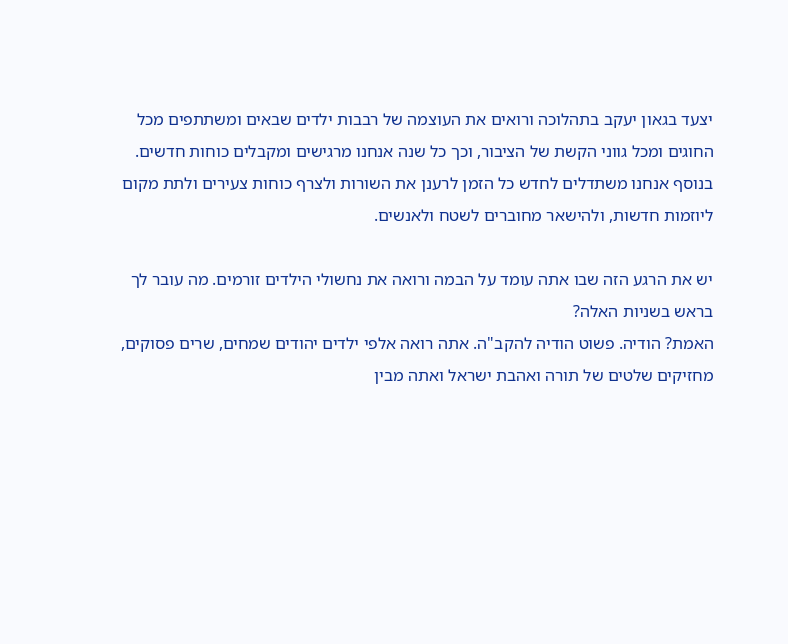יצעד בגאון יעקב בתהלוכה ורואים את העוצמה של רבבות ילדים שבאים ומשתתפים מכל החוגים ומכל גווני הקשת של הציבור, וכך כל שנה אנחנו מרגישים ומקבלים כוחות חדשים.
בנוסף אנחנו משתדלים לחדש כל הזמן לרענן את השורות ולצרף כוחות צעירים ולתת מקום ליוזמות חדשות, ולהישאר מחוברים לשטח ולאנשים.

יש את הרגע הזה שבו אתה עומד על הבמה ורואה את נחשולי הילדים זורמים. מה עובר לך בראש בשניות האלה?
האמת? הודיה. פשוט הודיה להקב"ה. אתה רואה אלפי ילדים יהודים שמחים, שרים פסוקים, מחזיקים שלטים של תורה ואהבת ישראל ואתה מבין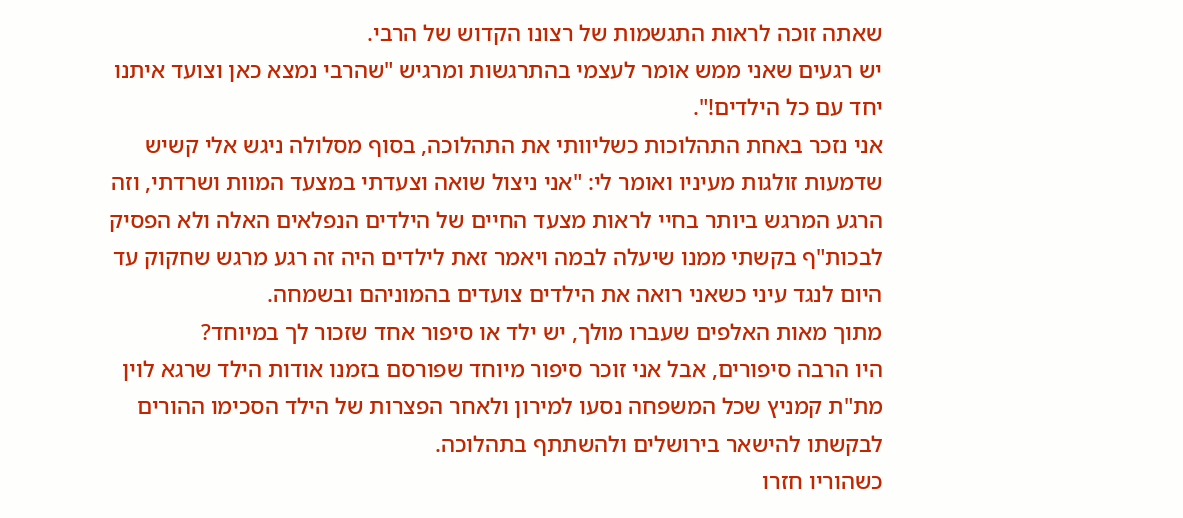שאתה זוכה לראות התגשמות של רצונו הקדוש של הרבי.
יש רגעים שאני ממש אומר לעצמי בהתרגשות ומרגיש "שהרבי נמצא כאן וצועד איתנו יחד עם כל הילדים!".
אני נזכר באחת התהלוכות כשליוותי את התהלוכה, בסוף מסלולה ניגש אלי קשיש שדמעות זולגות מעיניו ואומר לי: "אני ניצול שואה וצעדתי במצעד המוות ושרדתי, וזה הרגע המרגש ביותר בחיי לראות מצעד החיים של הילדים הנפלאים האלה ולא הפסיק לבכות"ף בקשתי ממנו שיעלה לבמה ויאמר זאת לילדים היה זה רגע מרגש שחקוק עד היום לנגד עיני כשאני רואה את הילדים צועדים בהמוניהם ובשמחה.
מתוך מאות האלפים שעברו מולך, יש ילד או סיפור אחד שזכור לך במיוחד?
היו הרבה סיפורים, אבל אני זוכר סיפור מיוחד שפורסם בזמנו אודות הילד שרגא לוין מת"ת קמניץ שכל המשפחה נסעו למירון ולאחר הפצרות של הילד הסכימו ההורים לבקשתו להישאר בירושלים ולהשתתף בתהלוכה.
כשהוריו חזרו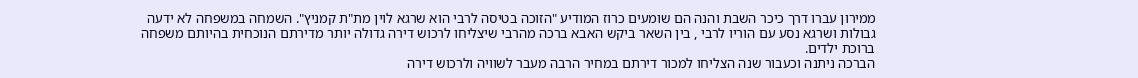ממירון עברו דרך כיכר השבת והנה הם שומעים כרוז המודיע "הזוכה בטיסה לרבי הוא שרגא לוין מת"ת קמניץ". השמחה במשפחה לא ידעה גבולות ושרגא נסע עם הוריו לרבי , בין השאר ביקש האבא ברכה מהרבי שיצליחו לרכוש דירה גדולה יותר מדירתם הנוכחית בהיותם משפחה ברוכת ילדים.
הברכה ניתנה וכעבור שנה הצליחו למכור דירתם במחיר הרבה מעבר לשוויה ולרכוש דירה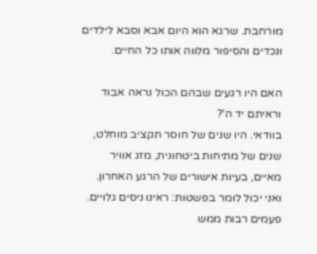מורחבת. שרגא הוא היום אבא וסבא לילדים ונכדים והסיפור מלווה אותו כל החיים.

האם היו רגעים שבהם הכול נראה אבוד וראיתם יד ה'?
בוודאי. היו שנים של חוסר תקציב מוחלט, שנים של מתיחות ביטחונית, מזג אוויר מאיים, בעיות אישורים של הרגע האחרון.
ואני יכול לומר בפשטות: ראינו ניסים גלויים. פעמים רבות ממש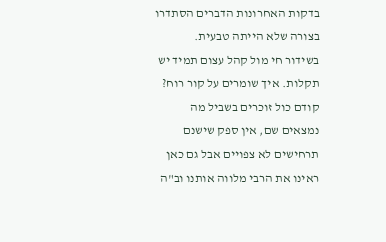בדקות האחרונות הדברים הסתדרו בצורה שלא הייתה טבעית.
בשידור חי מול קהל עצום תמיד יש תקלות. איך שומרים על קור רוח?
קודם כול זוכרים בשביל מה נמצאים שם, אין ספק שישנם תרחישים לא צפויים אבל גם כאן ראינו את הרבי מלווה אותנו וב"ה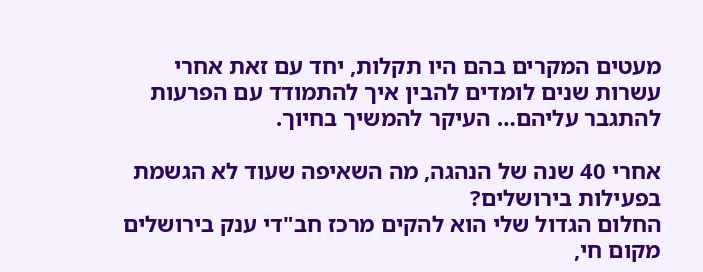מעטים המקרים בהם היו תקלות, יחד עם זאת אחרי עשרות שנים לומדים להבין איך להתמודד עם הפרעות להתגבר עליהם… העיקר להמשיך בחיוך.

אחרי 40 שנה של הנהגה, מה השאיפה שעוד לא הגשמת בפעילות בירושלים?
החלום הגדול שלי הוא להקים מרכז חב"די ענק בירושלים מקום חי,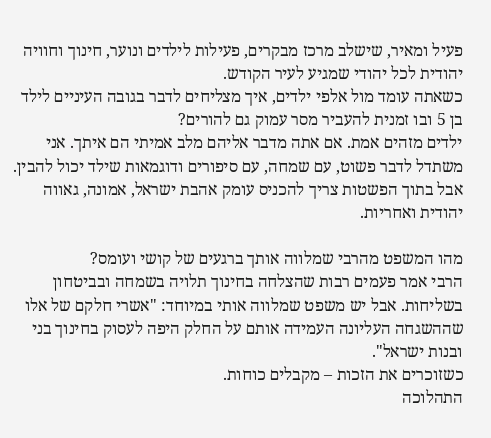פעיל ומאיר, שישלב מרכז מבקרים, פעילות לילדים ונוער, חינוך וחוויה יהודית לכל יהודי שמגיע לעיר הקודש.
כשאתה עומד מול אלפי ילדים, איך מצליחים לדבר בגובה העיניים לילד בן 5 ובו זמנית להעביר מסר עמוק גם להורים?
ילדים מזהים אמת. אם אתה מדבר אליהם מלב אמיתי הם איתך. אני משתדל לדבר פשוט, עם שמחה, עם סיפורים ודוגמאות שילד יכול להבין.
אבל בתוך הפשטות צריך להכניס עומק אהבת ישראל, אמונה, גאווה יהודית ואחריות.

מהו המשפט מהרבי שמלווה אותך ברגעים של קושי ועומס?
הרבי אמר פעמים רבות שהצלחה בחינוך תלויה בשמחה ובביטחון בשליחות. אבל יש משפט שמלווה אותי במיוחד: "אשרי חלקם של אלו שההשגחה העליונה העמידה אותם על החלק היפה לעסוק בחינוך בני ובנות ישראל".
כשזוכרים את הזכות – מקבלים כוחות.
התהלוכה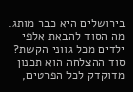בירושלים היא כבר מותג. מה הסוד להבאת אלפי ילדים מכל גווני הקשת?
סוד ההצלחה הוא תכנון מדוקדק לכל הפרטים,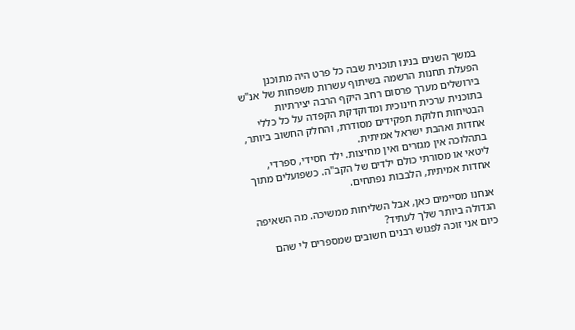במשך השנים בנינו תוכנית שבה כל פרט היה מתוכנן הפעלת תחנות הרשמה בשיתוף עשרות משפחות של אנ"ש בירושלים מערך פרסום רחב היקף הרבה יצירתיות בתוכנית ערכית חינוכית ומדוקדקת הקפדה על כל כללי הבטיחות חלוקת תפקידים מסודרת, והחלק החשוב ביותר, אחדות ואהבת ישראל אמיתית.
בתהלוכה אין מגזרים ואין מחיצות. ילד חסידי, ספרדי, ליטאי או מסורתי כולם ילדים של הקב"ה. כשפועלים מתוך אחדות אמיתית, הלבבות נפתחים.

אנחנו מסיימים כאן, אבל השליחות ממשיכה. מה השאיפה הגדולה ביותר שלך לעתיד?
כיום אני זוכה לפגוש רבנים חשובים שמספרים לי שהם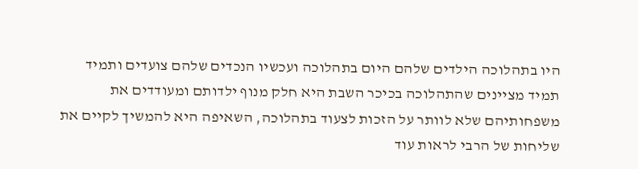היו בתהלוכה הילדים שלהם היום בתהלוכה ועכשיו הנכדים שלהם צועדים ותמיד תמיד מציינים שהתהלוכה בכיכר השבת היא חלק מנוף ילדותם ומעודדים את משפחותיהם שלא לוותר על הזכות לצעוד בתהלוכה, השאיפה היא להמשיך לקיים את שליחות של הרבי לראות עוד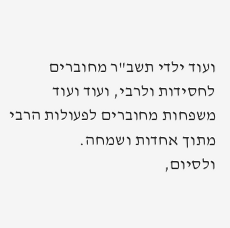ועוד ילדי תשב"ר מחוברים לחסידות ולרבי, ועוד ועוד משפחות מחוברים לפעולות הרבי מתוך אחדות ושמחה.
ולסיום,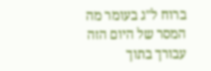ברוח ל"ג בעומר מה המסר של היום הזה עבורך בתוך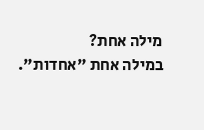מילה אחת?
במילה אחת "אחדות".